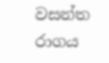වසන්ත රාගය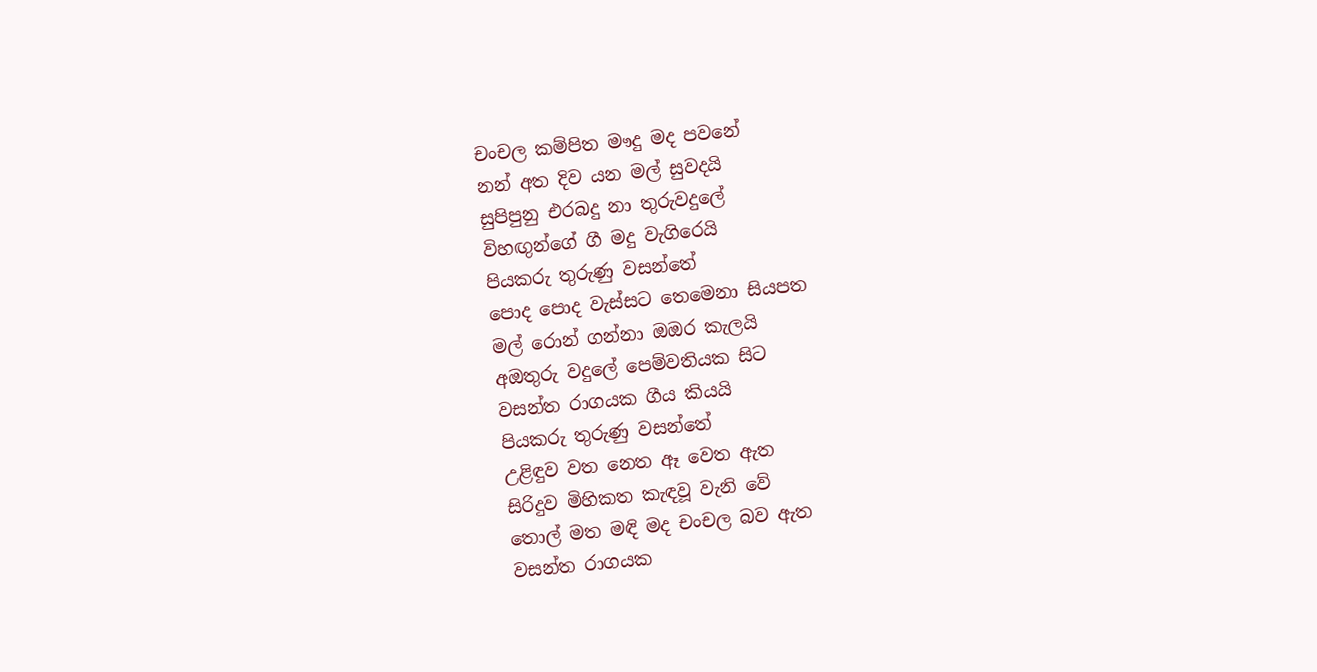චංචල කම්පිත මෟදු මද පවනේ
නන් අත දිව යන මල් සුවදයි
සුපිපුනු එරබදු නා තුරුවදුලේ
විහඟුන්ගේ ගී මදු වැගිරෙයි
පියකරු තුරුණු වසන්තේ
පොද පොද වැස්සට තෙමෙනා සියපත
මල් රොන් ගන්නා ඔඔර කැලයි
අඔතුරු වදුලේ පෙම්වතියක සිට
වසන්ත රාගයක ගීය කියයි
පියකරු තුරුණු වසන්තේ
උළිඳුව වත නෙත ඈ වෙත ඇත
සිරිදුව මිහිකත කැඳවූ වැනි වේ
තොල් මත මඳි මද චංචල බව ඇත
වසන්ත රාගයක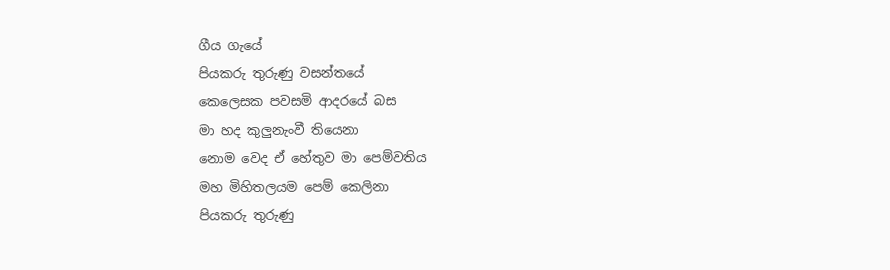ගීය ගැයේ
පියකරු තුරුණු වසන්තයේ
කෙලෙසක පවසමි ආදරයේ බස
මා හද කුලුනැංවී තියෙනා
නොම වෙද ඒ හේතුව මා පෙම්වතිය
මහ මිහිතලයම පෙම් කෙලිනා
පියකරු තුරුණු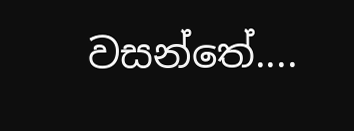වසන්තේ....